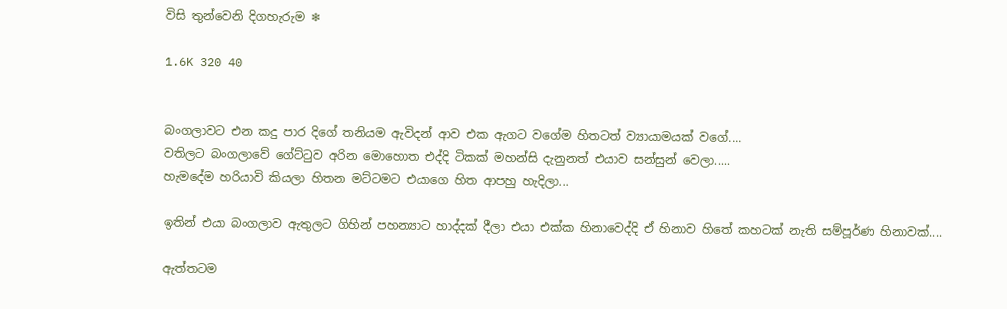විසි තුන්වෙනි දිගහැරුම ❄

1.6K 320 40


බංගලාවට එන කදු පාර දිගේ තනියම ඇවිදන් ආව එක ඇගට වගේම හිතටත් ව්‍යායාමයක් වගේ....
වතිලට බංගලාවේ ගේට්ටුව අරින මොහොත එද්දි ටිකක් මහන්සි දැනුනත් එයාව සන්සුන් වෙලා.....
හැමදේම හරියාවි කියලා හිතන මට්ටමට එයාගෙ හිත ආපහු හැදිලා...

ඉතින් එයා බංගලාව ඇතුලට ගිහින් පහන්‍යාට හාද්දක් දීලා එයා එක්ක හිනාවෙද්දි ඒ හිනාව හිතේ කහටක් නැති සම්පූර්ණ හිනාවක්....

ඇත්තටම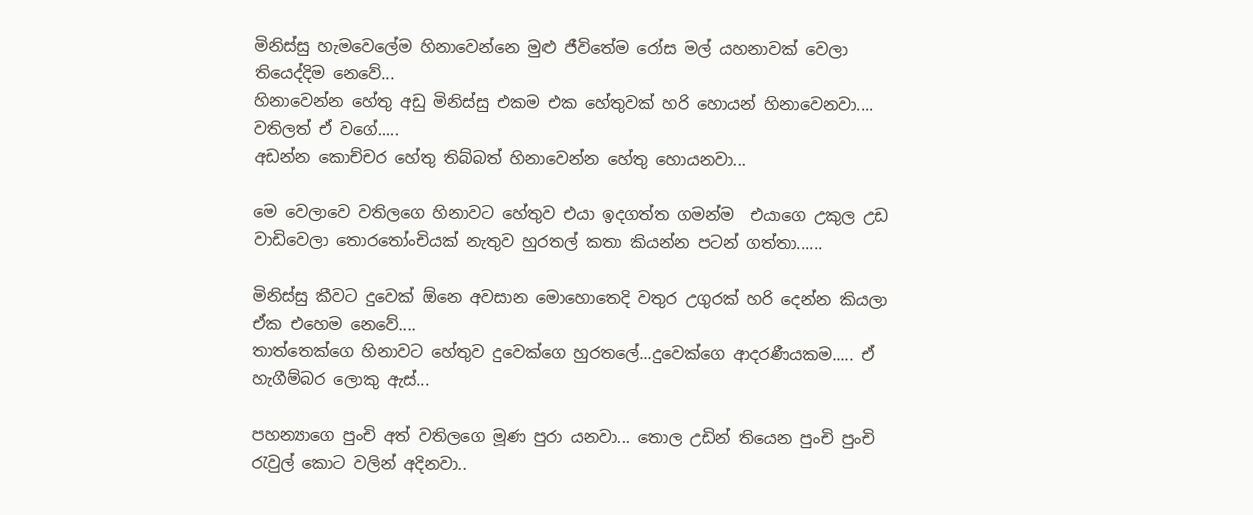මිනිස්සු හැමවෙලේම හිනාවෙන්නෙ මුළු ජීවිතේම රෝස මල් යහනාවක් වෙලා තියෙද්දිම නෙවේ...
හිනාවෙන්න හේතු අඩු මිනිස්සු එකම එක හේතුවක් හරි හොයන් හිනාවෙනවා.... වතිලත් ඒ වගේ.....
අඩන්න කොච්චර හේතු තිබ්බත් හිනාවෙන්න හේතු හොයනවා...

මෙ වෙලාවෙ වතිලගෙ හිනාවට හේතුව එයා ඉදගත්ත ගමන්ම  එයාගෙ උකුල උඩ වාඩිවෙලා තොරතෝංචියක් නැතුව හුරතල් කතා කියන්න පටන් ගත්තා......

මිනිස්සු කීවට දුවෙක් ඕනෙ අවසාන මොහොතෙදි වතුර උගුරක් හරි දෙන්න කියලා ඒක එහෙම නෙවේ....
තාත්තෙක්ගෙ හිනාවට හේතුව දුවෙක්ගෙ හුරතලේ...දුවෙක්ගෙ ආදරණීයකම..... ඒ හැගීම්බර ලොකු ඇස්...

පහන්‍යාගෙ පුංචි අත් වතිලගෙ මූණ පුරා යනවා... තොල උඩින් තියෙන පුංචි පුංචි රැවුල් කොට වලින් අදිනවා..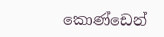කොණ්ඩෙන්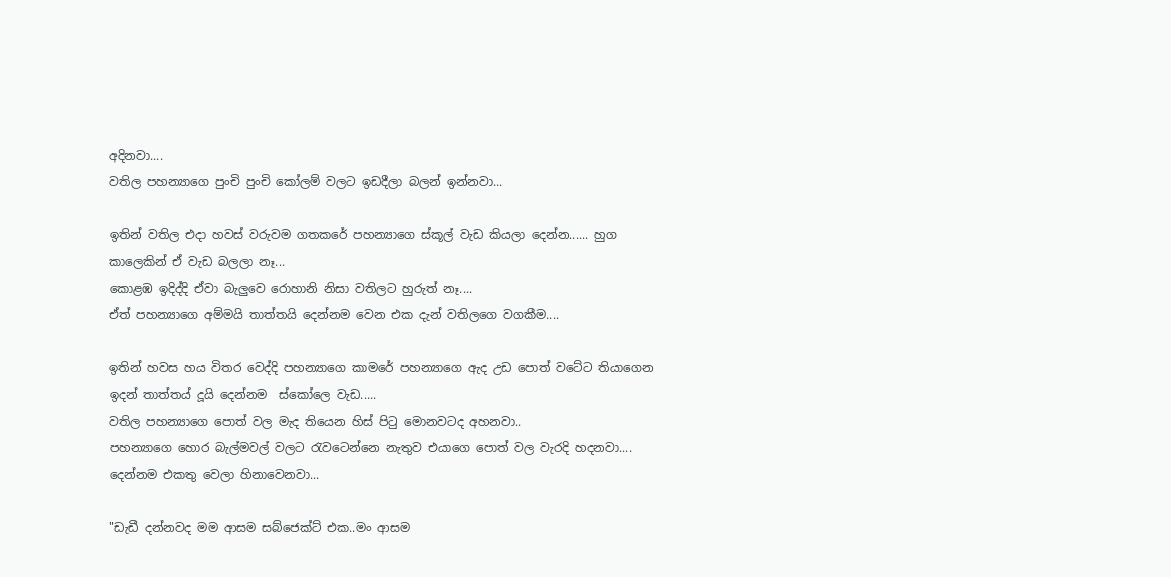අදිනවා....
වතිල පහන්‍යාගෙ පුංචි පුංචි කෝලම් වලට ඉඩදීලා බලන් ඉන්නවා...

ඉතින් වතිල එදා හවස් වරුවම ගතකරේ පහන්‍යාගෙ ස්කූල් වැඩ කියලා දෙන්න...... හුග කාලෙකින් ඒ වැඩ බලලා නෑ...
කොළඹ ඉදිද්දි ඒවා බැලුවෙ රොහානි නිසා වතිලට හුරුත් නෑ....
ඒත් පහන්‍යාගෙ අම්මයි තාත්තයි දෙන්නම වෙන එක දැන් වතිලගෙ වගකීම....

ඉතින් හවස හය විතර වෙද්දි පහන්‍යාගෙ කාමරේ පහන්‍යාගෙ ඇද උඩ පොත් වටේට තියාගෙන ඉදන් තාත්තය් දූයි දෙන්නම  ස්කෝලෙ වැඩ.....
වතිල පහන්‍යාගෙ පොත් වල මැද තියෙන හිස් පිටු මොනවටද අහනවා..
පහන්‍යාගෙ හොර බැල්මවල් වලට රැවටෙන්නෙ නැතුව එයාගෙ පොත් වල වැරදි හදනවා....
දෙන්නම එකතු වෙලා හිනාවෙනවා...

"ඩැඩී දන්නවද මම ආසම සබ්ජෙක්ට් එක..මං ආසම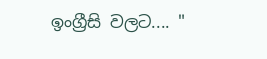ඉංග්‍රීසි වලට.... "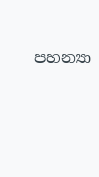පහන්‍යා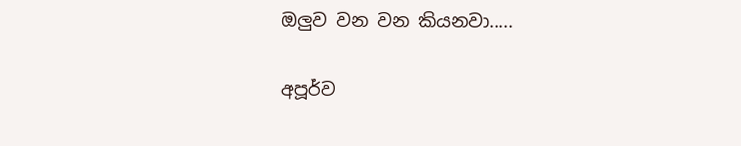ඔලුව වන වන කියනවා.....

අපූර්ව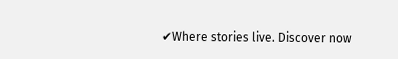✔Where stories live. Discover now